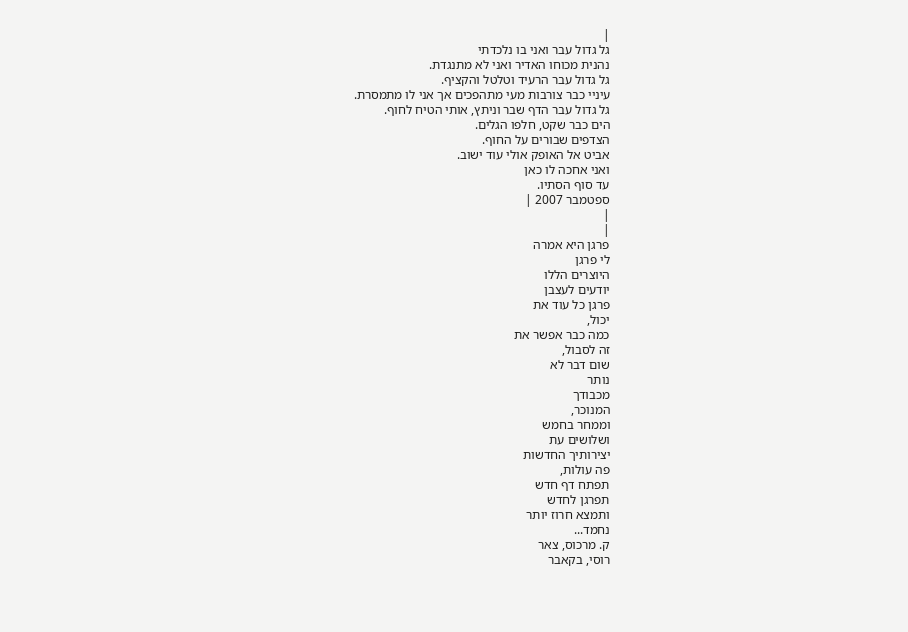|
גל גדול עבר ואני בו נלכדתי
נהנית מכוחו האדיר ואני לא מתנגדת.
גל גדול עבר הרעיד וטלטל והקציף.
עיניי כבר צורבות מעי מתהפכים אך אני לו מתמסרת.
גל גדול עבר הדף שבר וניתץ, אותי הטיח לחוף.
הים כבר שקט, חלפו הגלים.
הצדפים שבורים על החוף.
אביט אל האופק אולי עוד ישוב.
ואני אחכה לו כאן
עד סוף הסתיו.
ספטמבר 2007 |
|
|
פרגן היא אמרה
לי פרגן
היוצרים הללו
יודעים לעצבן
פרגן כל עוד את
יכול,
כמה כבר אפשר את
זה לסבול,
שום דבר לא
נותר
מכבודך
המנוכר,
וממחר בחמש
ושלושים עת
יצירותיך החדשות
פה עולות,
תפתח דף חדש
תפרגן לחדש
ותמצא חרוז יותר
נחמד...
ק. מרכוס, צאר
רוסי, בקאבר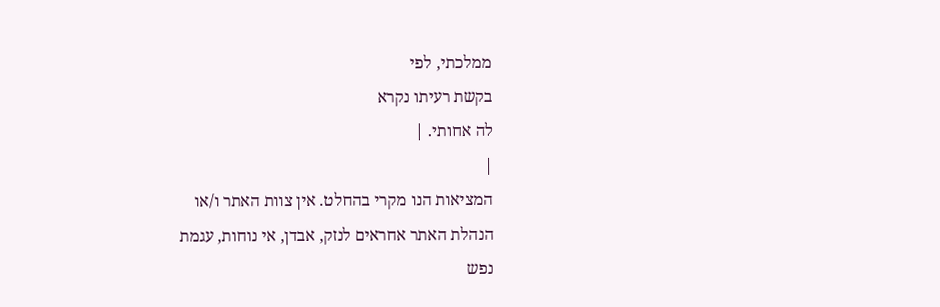ממלכתי, לפי
בקשת רעיתו נקרא
לה אחותי. |
|
המציאות הנו מקרי בהחלט. אין צוות האתר ו/או
הנהלת האתר אחראים לנזק, אבדן, אי נוחות, עגמת
נפש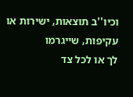וכיו''ב תוצאות, ישירות או עקיפות, שייגרמו
לך או לכל צד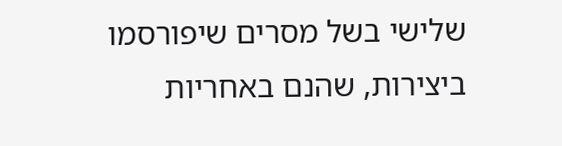שלישי בשל מסרים שיפורסמו
ביצירות, שהנם באחריות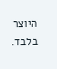היוצר בלבד.